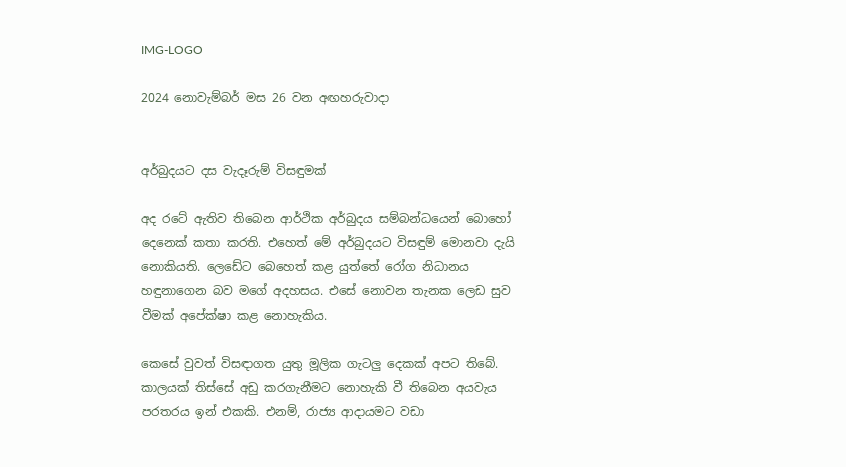IMG-LOGO

2024 නොවැම්බර් මස 26 වන අඟහරුවාදා


අර්බුදයට දස වැදෑරුම් විසඳුමක්

අද රටේ ඇතිව තිබෙන ආර්ථික අර්බුදය සම්බන්ධයෙන් බොහෝ දෙනෙක් කතා කරති. එහෙත් මේ අර්බුදයට විසඳුම් මොනවා දැයි නොකියති. ලෙඩේට බෙහෙත් කළ යුත්තේ රෝග නිධානය හඳුනාගෙන බව මගේ අදහසය. එසේ නොවන තැනක ලෙඩ සුව වීමක් අපේක්ෂා කළ නොහැකිය.

කෙසේ වුවත් විසඳාගත යුතු මූලික ගැටලු දෙකක් අපට තිබේ. කාලයක් තිස්සේ අඩු කරගැනීමට නොහැකි වී තිබෙන අයවැය පරතරය ඉන් එකකි. එනම්, රාජ්‍ය ආදායමට වඩා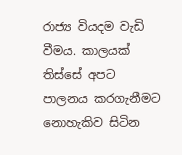රාජ්‍ය වියදම වැඩි වීමය. කාලයක් තිස්සේ අපට පාලනය කරගැනීමට නොහැකිව සිටින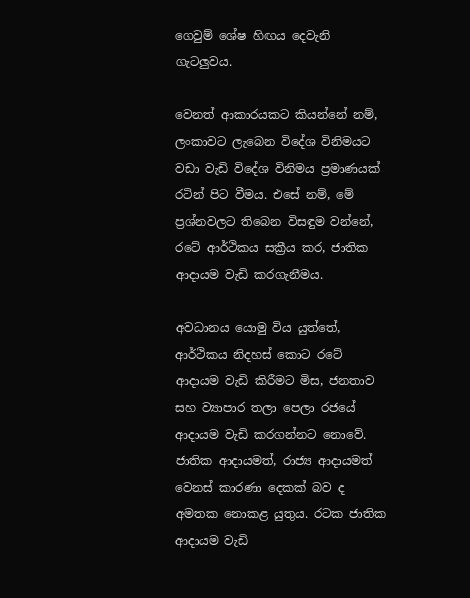ගෙවුම් ශේෂ හිඟය දෙවැනි ගැටලුවය.

වෙනත් ආකාරයකට කියන්නේ නම්, ලංකාවට ලැබෙන විදේශ විනිමයට වඩා වැඩි විදේශ විනිමය ප්‍රමාණයක් රටින් පිට වීමය. එසේ නම්, මේ ප්‍රශ්නවලට තිබෙන විසඳුම වන්නේ, රටේ ආර්ථිකය සක්‍රීය කර, ජාතික ආදායම වැඩි කරගැනීමය.

අවධානය යොමු විය යුත්තේ, ආර්ථිකය නිදහස් කොට රටේ ආදායම වැඩි කිරීමට මිස, ජනතාව සහ ව්‍යාපාර තලා පෙලා රජයේ ආදායම වැඩි කරගන්නට නොවේ. ජාතික ආදායමත්, රාජ්‍ය ආදායමත් වෙනස් කාරණා දෙකක් බව ද අමතක නොකළ යුතුය. රටක ජාතික ආදායම වැඩි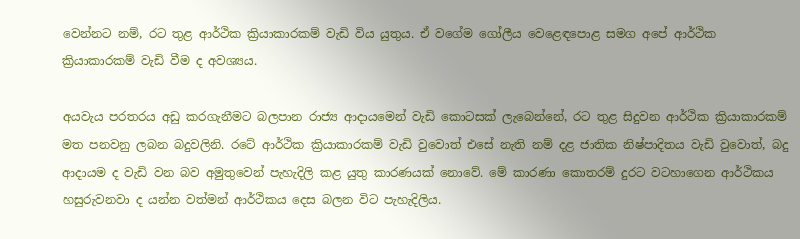වෙන්නට නම්, රට තුළ ආර්ථික ක්‍රියාකාරකම් වැඩි විය යුතුය. ඒ වගේම ගෝලීය වෙළෙඳපොළ සමග අපේ ආර්ථික ක්‍රියාකාරකම් වැඩි වීම ද අවශ්‍යය.

අයවැය පරතරය අඩු කරගැනීමට බලපාන රාජ්‍ය ආදායමෙන් වැඩි කොටසක් ලැබෙන්නේ, රට තුළ සිදුවන ආර්ථික ක්‍රියාකාරකම් මත පනවනු ලබන බදුවලිනි. රටේ ආර්ථික ක්‍රියාකාරකම් වැඩි වුවොත් එසේ නැති නම් දළ ජාතික නිෂ්පාදිතය වැඩි වුවොත්, බදු ආදායම ද වැඩි වන බව අමුතුවෙන් පැහැදිලි කළ යුතු කාරණයක් නොවේ. මේ කාරණා කොතරම් දුරට වටහාගෙන ආර්ථිකය හසුරුවනවා ද යන්න වත්මන් ආර්ථිකය දෙස බලන විට පැහැදිලිය.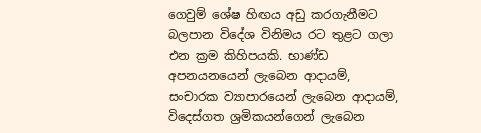ගෙවුම් ශේෂ හිඟය අඩු කරගැනීමට බලපාන විදේශ විනිමය රට තුළට ගලා එන ක්‍රම කිහිපයකි. භාණ්ඩ අපනයනයෙන් ලැබෙන ආදායම්, සංචාරක ව්‍යාපාරයෙන් ලැබෙන ආදායම්, විදෙස්ගත ශ්‍රමිකයන්ගෙන් ලැබෙන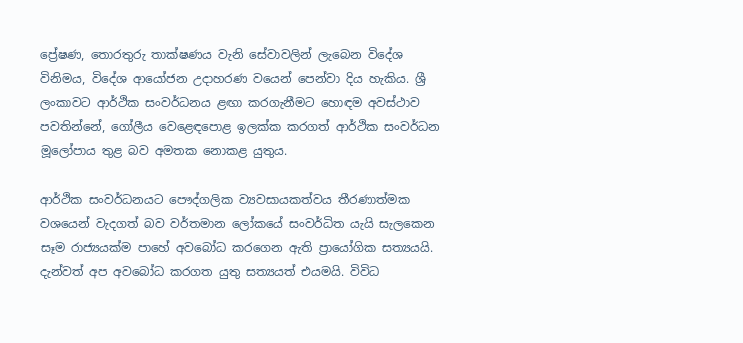ප්‍රේෂණ, තොරතුරු තාක්ෂණය වැනි සේවාවලින් ලැබෙන විදේශ විනිමය, විදේශ ආයෝජන උදාහරණ වයෙන් පෙන්වා දිය හැකිය. ශ්‍රී ලංකාවට ආර්ථික සංවර්ධනය ළඟා කරගැනීමට හොඳම අවස්ථාව පවතින්නේ, ගෝලීය වෙළෙඳපොළ ඉලක්ක කරගත් ආර්ථික සංවර්ධන මූලෝපාය තුළ බව අමතක නොකළ යුතුය.

ආර්ථික සංවර්ධනයට පෞද්ගලික ව්‍යවසායකත්වය තීරණාත්මක වශයෙන් වැදගත් බව වර්තමාන ලෝකයේ සංවර්ධිත යැයි සැලකෙන සෑම රාජ්‍යයක්ම පාහේ අවබෝධ කරගෙන ඇති ප්‍රායෝගික සත්‍යයයි. දැන්වත් අප අවබෝධ කරගත යුතු සත්‍යයත් එයමයි. විවිධ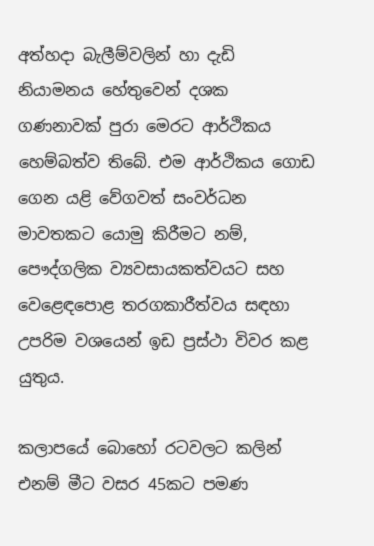අත්හදා බැලීම්වලින් හා දැඩි නියාමනය හේතුවෙන් දශක ගණනාවක් පුරා මෙරට ආර්ථිකය හෙම්බත්ව තිබේ. එම ආර්ථිකය ගොඩ ගෙන යළි වේගවත් සංවර්ධන මාවතකට යොමු කිරීමට නම්, පෞද්ගලික ව්‍යවසායකත්වයට සහ වෙළෙඳපොළ තරගකාරීත්වය සඳහා උපරිම වශයෙන් ඉඩ ප්‍රස්ථා විවර කළ යුතුය.

කලාපයේ බොහෝ රටවලට කලින් එනම් මීට වසර 45කට පමණ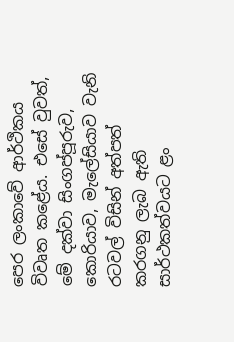පෙර ලංකාවේ ආර්ථිකය විවෘත කළේය. එසේ වුවත්, මේ දක්වා සිංගප්පූරුව, කොරියාව, මැලේසියාව වැනි රටවල් විසින් අත්පත් කරගනු ලැබ ඇති සාර්ථකත්වයට ළං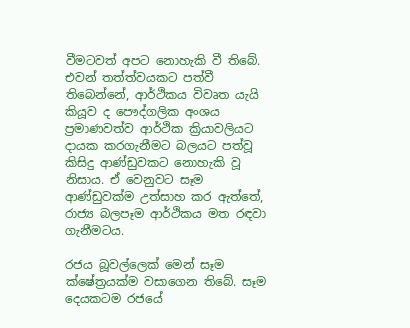වීමටවත් අපට නොහැකි වී තිබේ. එවන් තත්ත්වයකට පත්වී තිබෙන්නේ, ආර්ථිකය විවෘත යැයි කියූව ද පෞද්ගලික අංශය ප්‍රමාණවත්ව ආර්ථික ක්‍රියාවලියට දායක කරගැනීමට බලයට පත්වූ කිසිදු ආණ්ඩුවකට නොහැකි වූ නිසාය. ඒ වෙනුවට සෑම ආණ්ඩුවක්ම උත්සාහ කර ඇත්තේ, රාජ්‍ය බලපෑම ආර්ථිකය මත රඳවා ගැනීමටය.

රජය බූවල්ලෙක් මෙන් සෑම ක්ෂේත්‍රයක්ම වසාගෙන තිබේ. සෑම දෙයකටම රජයේ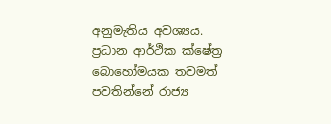අනුමැතිය අවශ්‍යය. ප්‍රධාන ආර්ථික ක්ෂේත්‍ර බොහෝමයක තවමත් පවතින්නේ රාජ්‍ය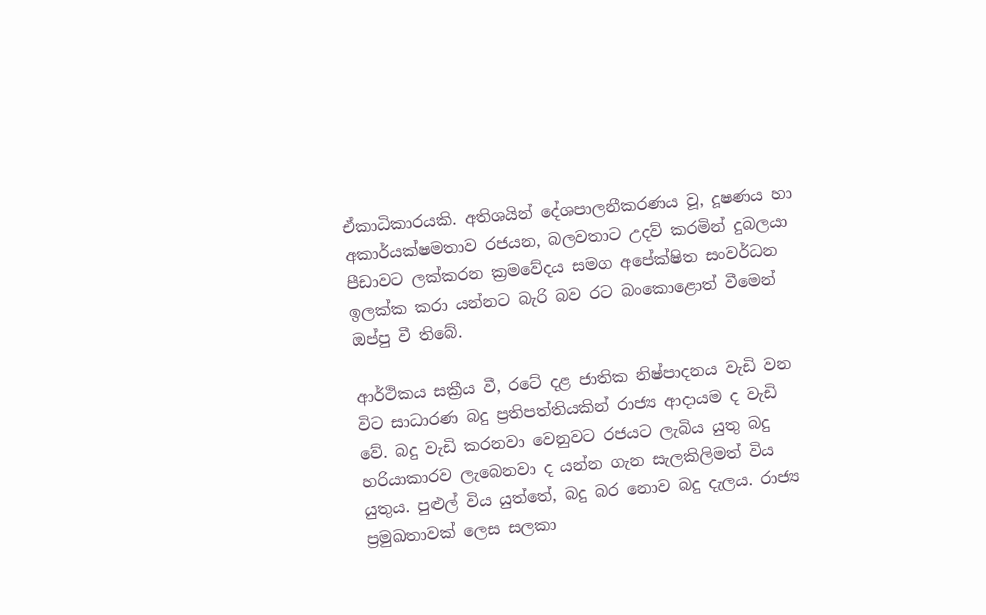ඒකාධිකාරයකි. අතිශයින් දේශපාලනීකරණය වූ, දූෂණය හා අකාර්යක්ෂමතාව රජයන, බලවතාට උදව් කරමින් දුබලයා පීඩාවට ලක්කරන ක්‍රමවේදය සමග අපේක්ෂිත සංවර්ධන ඉලක්ක කරා යන්නට බැරි බව රට බංකොළොත් වීමෙන් ඔප්පු වී තිබේ.

ආර්ථිකය සක්‍රීය වී, රටේ දළ ජාතික නිෂ්පාදනය වැඩි වන විට සාධාරණ බදු ප්‍රතිපත්තියකින් රාජ්‍ය ආදායම ද වැඩි වේ. බදු වැඩි කරනවා වෙනුවට රජයට ලැබිය යුතු බදු හරියාකාරව ලැබෙනවා ද යන්න ගැන සැලකිලිමත් විය යුතුය. පුළුල් විය යුත්තේ, බදු බර නොව බදු දැලය. රාජ්‍ය ප්‍රමුඛතාවක් ලෙස සලකා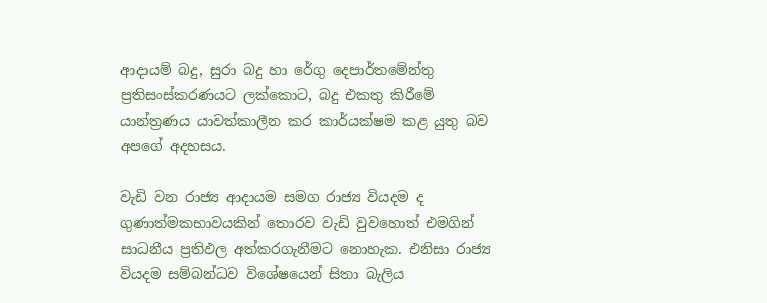ආදායම් බදු, සුරා බදු හා රේගු දෙපාර්තමේන්තු ප්‍රතිසංස්කරණයට ලක්කොට, බදු එකතු කිරීමේ යාන්ත්‍රණය යාවත්කාලීන කර කාර්යක්ෂම කළ යුතු බව අපගේ අදහසය.

වැඩි වන රාජ්‍ය ආදායම සමග රාජ්‍ය වියදම ද ගුණාත්මකභාවයකින් තොරව වැඩි වුවහොත් එමගින් සාධනීය ප්‍රතිඵල අත්කරගැනීමට නොහැක. එනිසා රාජ්‍ය වියදම සම්බන්ධව විශේෂයෙන් සිතා බැලිය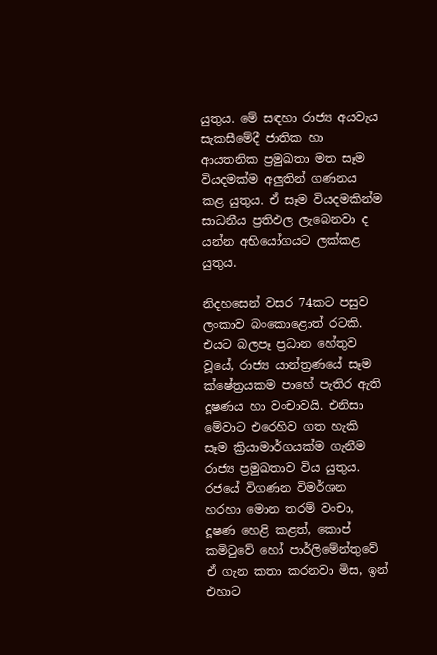යුතුය. මේ සඳහා රාජ්‍ය අයවැය සැකසීමේදී ජාතික හා ආයතනික ප්‍රමුඛතා මත සෑම වියදමක්ම අලුතින් ගණනය කළ යුතුය. ඒ සෑම වියදමකින්ම සාධනීය ප්‍රතිඵල ලැබෙනවා ද යන්න අභියෝගයට ලක්කළ යුතුය.

නිදහසෙන් වසර 74කට පසුව ලංකාව බංකොළොත් රටකි. එයට බලපෑ ප්‍රධාන හේතුව වූයේ, රාජ්‍ය යාන්ත්‍රණයේ සෑම ක්ෂේත්‍රයකම පාහේ පැතිර ඇති දූෂණය හා වංචාවයි. එනිසා මේවාට එරෙහිව ගත හැකි සෑම ක්‍රියාමාර්ගයක්ම ගැනීම රාජ්‍ය ප්‍රමුඛතාව විය යුතුය. රජයේ විගණන විමර්ශන හරහා මොන තරම් වංචා, දූෂණ හෙළි කළත්, කොප් කමිටුවේ හෝ පාර්ලිමේන්තුවේ ඒ ගැන කතා කරනවා මිස, ඉන් එහාට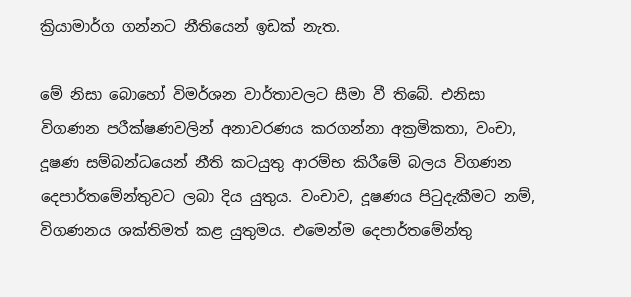ක්‍රියාමාර්ග ගන්නට නීතියෙන් ඉඩක් නැත.

මේ නිසා බොහෝ විමර්ශන වාර්තාවලට සීමා වී තිබේ. එනිසා විගණන පරීක්ෂණවලින් අනාවරණය කරගන්නා අක්‍රමිකතා, වංචා, දූෂණ සම්බන්ධයෙන් නීති කටයුතු ආරම්භ කිරීමේ බලය විගණන දෙපාර්තමේන්තුවට ලබා දිය යුතුය. වංචාව, දූෂණය පිටුදැකීමට නම්, විගණනය ශක්තිමත් කළ යුතුමය. එමෙන්ම දෙපාර්තමේන්තු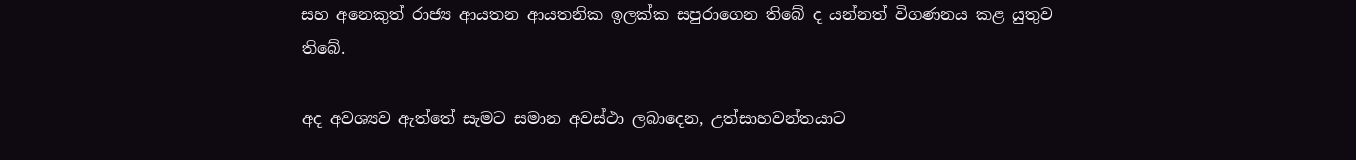සහ අනෙකුත් රාජ්‍ය ආයතන ආයතනික ඉලක්ක සපුරාගෙන තිබේ ද යන්නත් විගණනය කළ යුතුව තිබේ.

අද අවශ්‍යව ඇත්තේ සැමට සමාන අවස්ථා ලබාදෙන, උත්සාහවන්තයාට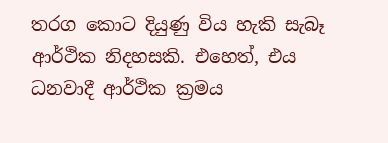තරග කොට දියුණු විය හැකි සැබෑ ආර්ථික නිදහසකි. එහෙත්, එය ධනවාදී ආර්ථික ක්‍රමය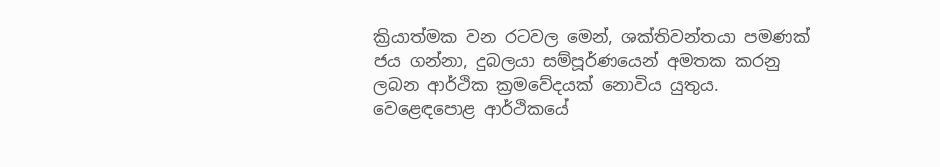ක්‍රියාත්මක වන රටවල මෙන්, ශක්තිවන්තයා පමණක් ජය ගන්නා, දුබලයා සම්පූර්ණයෙන් අමතක කරනු ලබන ආර්ථික ක්‍රමවේදයක් නොවිය යුතුය. වෙළෙඳපොළ ආර්ථිකයේ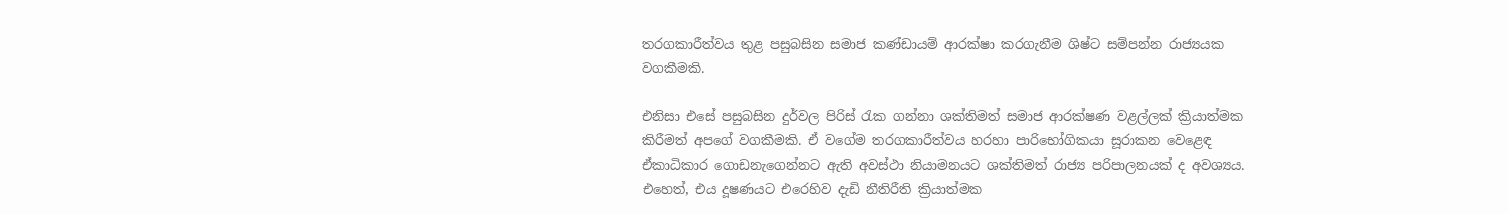තරගකාරීත්වය තුළ පසුබසින සමාජ කණ්ඩායම් ආරක්ෂා කරගැනීම ශිෂ්ට සම්පන්න රාජ්‍යයක වගකීමකි.

එනිසා එසේ පසුබසින දුර්වල පිරිස් රැක ගන්නා ශක්තිමත් සමාජ ආරක්ෂණ වළල්ලක් ක්‍රියාත්මක කිරීමත් අපගේ වගකීමකි. ඒ වගේම තරගකාරීත්වය හරහා පාරිභෝගිකයා සූරාකන වෙළෙඳ ඒකාධිකාර ගොඩනැගෙන්නට ඇති අවස්ථා නියාමනයට ශක්තිමත් රාජ්‍ය පරිපාලනයක් ද අවශ්‍යය. එහෙත්, එය දූෂණයට එරෙහිව දැඩි නීතිරීති ක්‍රියාත්මක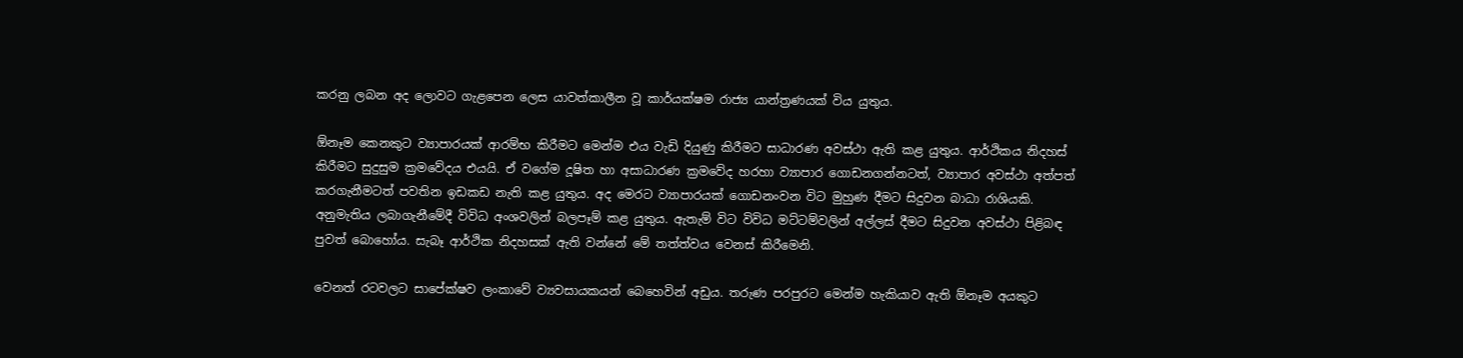කරනු ලබන අද ලොවට ගැළපෙන ලෙස යාවත්කාලීන වූ කාර්යක්ෂම රාජ්‍ය යාන්ත්‍රණයක් විය යුතුය.

ඕනෑම කෙනකුට ව්‍යාපාරයක් ආරම්භ කිරීමට මෙන්ම එය වැඩි දියුණු කිරීමට සාධාරණ අවස්ථා ඇති කළ යුතුය. ආර්ථිකය නිදහස් කිරීමට සුදුසුම ක්‍රමවේදය එයයි. ඒ වගේම දූෂිත හා අසාධාරණ ක්‍රමවේද හරහා ව්‍යාපාර ගොඩනගන්නටත්, ව්‍යාපාර අවස්ථා අත්පත් කරගැනීමටත් පවතින ඉඩකඩ නැති කළ යුතුය. අද මෙරට ව්‍යාපාරයක් ගොඩනංවන විට මුහුණ දීමට සිදුවන බාධා රාශියකි. අනුමැතිය ලබාගැනීමේදී විවිධ අංශවලින් බලපෑම් කළ යුතුය. ඇතැම් විට විවිධ මට්ටම්වලින් අල්ලස් දීමට සිදුවන අවස්ථා පිළිබඳ පුවත් බොහෝය. සැබෑ ආර්ථික නිදහසක් ඇති වන්නේ මේ තත්ත්වය වෙනස් කිරීමෙනි.

වෙනත් රටවලට සාපේක්ෂව ලංකාවේ ව්‍යවසායකයන් බෙහෙවින් අඩුය. තරුණ පරපුරට මෙන්ම හැකියාව ඇති ඕනෑම අයකුට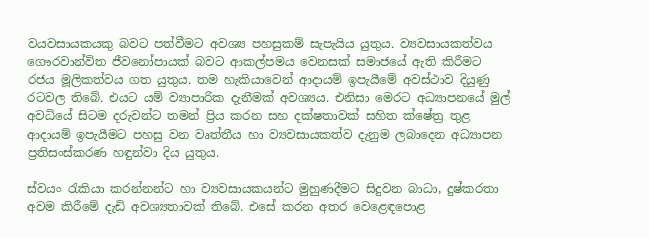වයවසායකයකු බවට පත්වීමට අවශ්‍ය පහසුකම් සැපැයිය යුතුය. ව්‍යවසායකත්වය ගෞරවාන්විත ජීවනෝපායක් බවට ආකල්පමය වෙනසක් සමාජයේ ඇති කිරීමට රජය මූලිකත්වය ගත යුතුය. තම හැකියාවෙන් ආදායම් ඉපැයීමේ අවස්ථාව දියුණු රටවල තිබේ. එයට යම් ව්‍යාපාරික දැනීමක් අවශ්‍යය. එනිසා මෙරට අධ්‍යාපනයේ මුල් අවධියේ සිටම දරුවන්ට තමන් ප්‍රිය කරන සහ දක්ෂතාවක් සහිත ක්ෂේත්‍ර තුළ ආදායම් ඉපැයීමට පහසු වන වෘත්තීය හා ව්‍යවසායකත්ව දැනුම ලබාදෙන අධ්‍යාපන ප්‍රතිසංස්කරණ හඳුන්වා දිය යුතුය.

ස්වයං රැකියා කරන්නන්ට හා ව්‍යවසායකයන්ට මුහුණදීමට සිදුවන බාධා, දුෂ්කරතා අවම කිරීමේ දැඩි අවශ්‍යතාවක් තිබේ. එසේ කරන අතර වෙළෙඳපොළ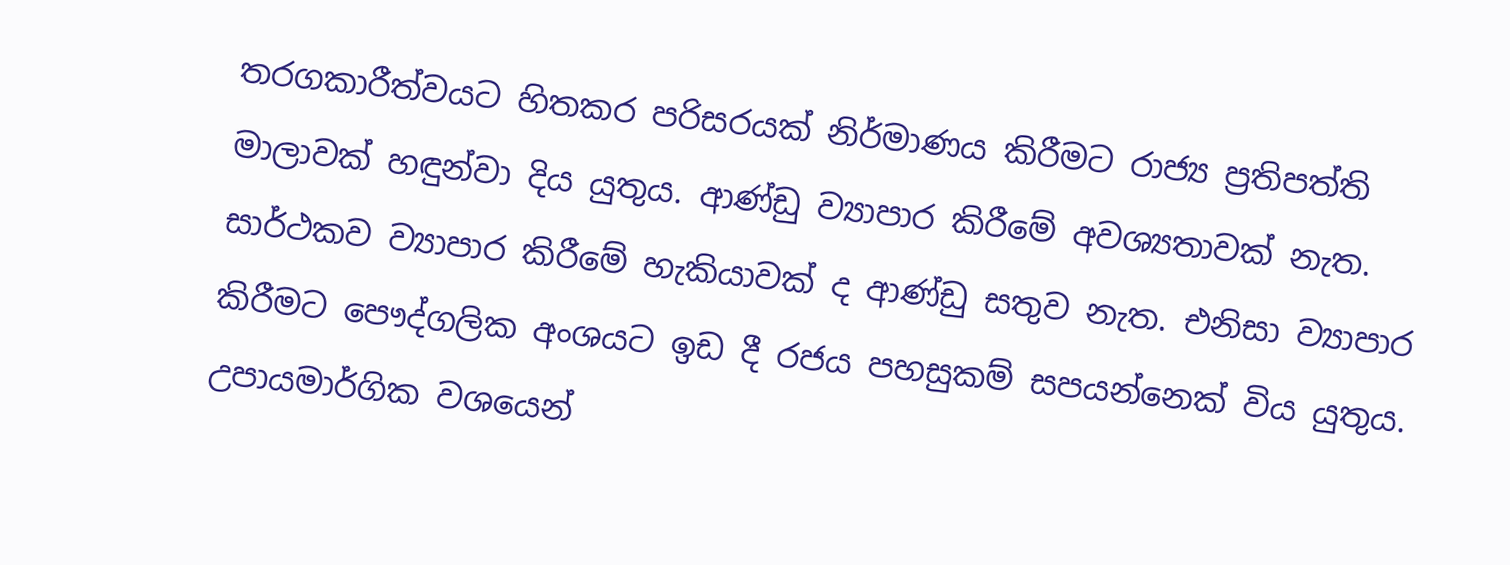තරගකාරීත්වයට හිතකර පරිසරයක් නිර්මාණය කිරීමට රාජ්‍ය ප්‍රතිපත්ති මාලාවක් හඳුන්වා දිය යුතුය. ආණ්ඩු ව්‍යාපාර කිරීමේ අවශ්‍යතාවක් නැත. සාර්ථකව ව්‍යාපාර කිරීමේ හැකියාවක් ද ආණ්ඩු සතුව නැත. එනිසා ව්‍යාපාර කිරීමට පෞද්ගලික අංශයට ඉඩ දී රජය පහසුකම් සපයන්නෙක් විය යුතුය. උපායමාර්ගික වශයෙන්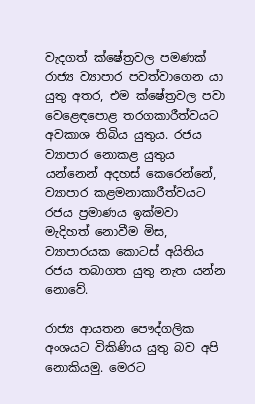වැදගත් ක්ෂේත්‍රවල පමණක් රාජ්‍ය ව්‍යාපාර පවත්වාගෙන යා යුතු අතර, එම ක්ෂේත්‍රවල පවා වෙළෙඳපොළ තරගකාරීත්වයට අවකාශ තිබිය යුතුය. රජය ව්‍යාපාර නොකළ යුතුය යන්නෙන් අදහස් කෙරෙන්නේ, ව්‍යාපාර කළමනාකාරීත්වයට රජය ප්‍රමාණය ඉක්මවා මැදිහත් නොවීම මිස, ව්‍යාපාරයක කොටස් අයිතිය රජය තබාගත යුතු නැත යන්න නොවේ.

රාජ්‍ය ආයතන පෞද්ගලික අංශයට විකිණිය යුතු බව අපි නොකියමු. මෙරට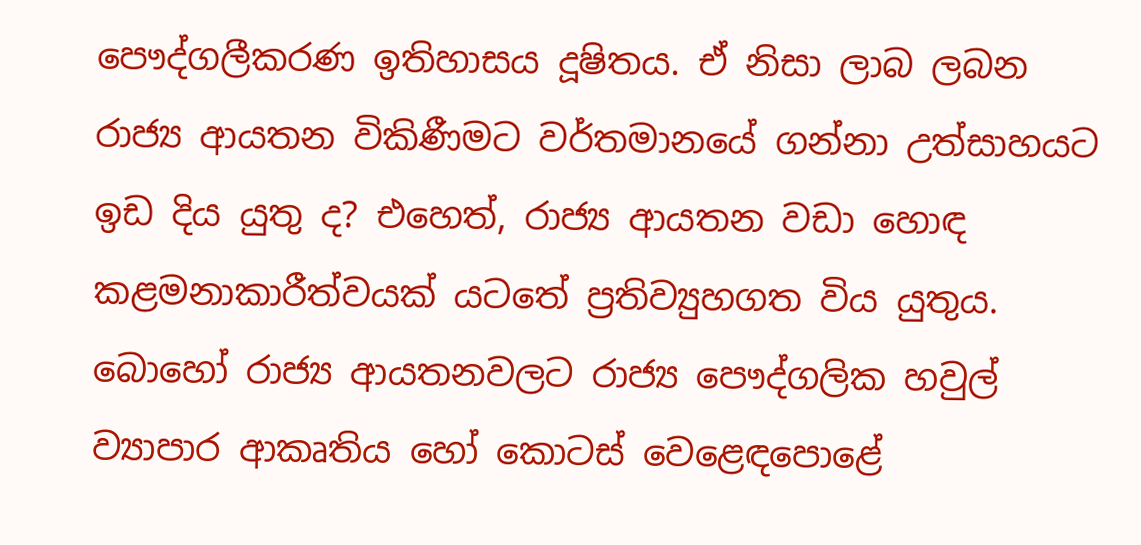පෞද්ගලීකරණ ඉතිහාසය දූෂිතය. ඒ නිසා ලාබ ලබන රාජ්‍ය ආයතන විකිණීමට වර්තමානයේ ගන්නා උත්සාහයට ඉඩ දිය යුතු ද? එහෙත්, රාජ්‍ය ආයතන වඩා හොඳ කළමනාකාරීත්වයක් යටතේ ප්‍රතිව්‍යුහගත විය යුතුය. බොහෝ රාජ්‍ය ආයතනවලට රාජ්‍ය පෞද්ගලික හවුල් ව්‍යාපාර ආකෘතිය හෝ කොටස් වෙළෙඳපොළේ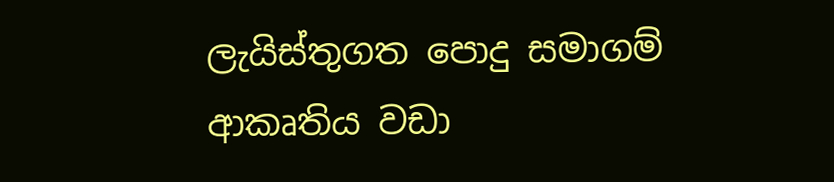ලැයිස්තුගත පොදු සමාගම් ආකෘතිය වඩා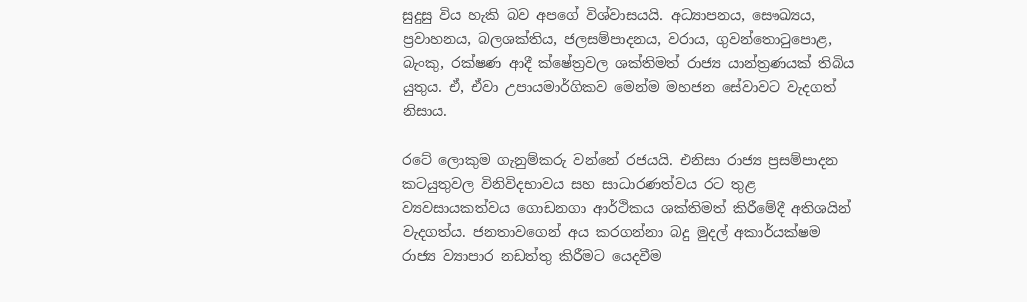සුදුසු විය හැකි බව අපගේ විශ්වාසයයි. අධ්‍යාපනය, සෞඛ්‍යය, ප්‍රවාහනය, බලශක්තිය, ජලසම්පාදනය, වරාය, ගුවන්තොටුපොළ, බැංකු, රක්ෂණ ආදී ක්ෂේත්‍රවල ශක්තිමත් රාජ්‍ය යාන්ත්‍රණයක් තිබිය යුතුය. ඒ, ඒවා උපායමාර්ගිකව මෙන්ම මහජන සේවාවට වැදගත් නිසාය.

රටේ ලොකුම ගැනුම්කරු වන්නේ රජයයි. එනිසා රාජ්‍ය ප්‍රසම්පාදන කටයුතුවල විනිවිදභාවය සහ සාධාරණත්වය රට තුළ ව්‍යවසායකත්වය ගොඩනගා ආර්ථිකය ශක්තිමත් කිරීමේදී අතිශයින් වැදගත්ය. ජනතාවගෙන් අය කරගන්නා බදු මුදල් අකාර්යක්ෂම රාජ්‍ය ව්‍යාපාර නඩත්තු කිරීමට යෙදවීම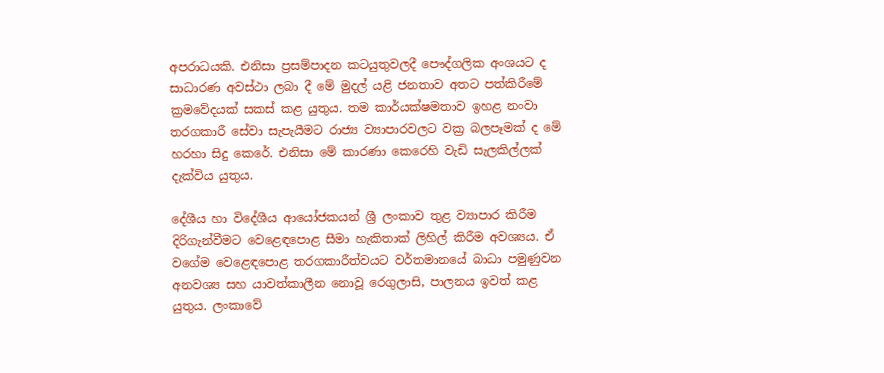අපරාධයකි. එනිසා ප්‍රසම්පාදන කටයුතුවලදී පෞද්ගලික අංශයට ද සාධාරණ අවස්ථා ලබා දී මේ මුදල් යළි ජනතාව අතට පත්කිරීමේ ක්‍රමවේදයක් සකස් කළ යුතුය. තම කාර්යක්ෂමතාව ඉහළ නංවා තරගකාරී සේවා සැපැයීමට රාජ්‍ය ව්‍යාපාරවලට වක්‍ර බලපෑමක් ද මේ හරහා සිදු කෙරේ. එනිසා මේ කාරණා කෙරෙහි වැඩි සැලකිල්ලක් දැක්විය යුතුය.

දේශීය හා විදේශීය ආයෝජකයන් ශ්‍රී ලංකාව තුළ ව්‍යාපාර කිරීම දිරිගැන්වීමට වෙළෙඳපොළ සීමා හැකිතාක් ලිහිල් කිරීම අවශ්‍යය. ඒ වගේම වෙළෙඳපොළ තරගකාරීත්වයට වර්තමානයේ බාධා පමුණුවන අනවශ්‍ය සහ යාවත්කාලීන නොවූ රෙගුලාසි, පාලනය ඉවත් කළ යුතුය. ලංකාවේ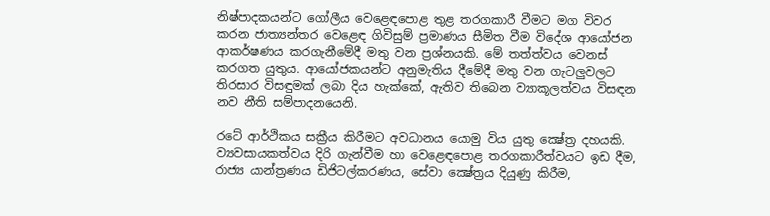නිෂ්පාදකයන්ට ගෝලීය වෙළෙඳපොළ තුළ තරගකාරී වීමට මග විවර කරන ජාත්‍යන්තර වෙළෙඳ ගිවිසුම් ප්‍රමාණය සීමිත වීම විදේශ ආයෝජන ආකර්ෂණය කරගැනීමේදී මතු වන ප්‍රශ්නයකි. මේ තත්ත්වය වෙනස් කරගත යුතුය. ආයෝජකයන්ට අනුමැතිය දීමේදී මතු වන ගැටලුවලට තිරසාර විසඳුමක් ලබා දිය හැක්කේ, ඇතිව තිබෙන ව්‍යාකූලත්වය විසඳන නව නීති සම්පාදනයෙනි.

රටේ ආර්ථිකය සක්‍රීය කිරීමට අවධානය යොමු විය යුතු ක්‍ෂේත්‍ර දහයකි. ව්‍යවසායකත්වය දිරි ගැන්වීම හා වෙළෙඳපොළ තරගකාරීත්වයට ඉඩ දීම, රාජ්‍ය යාන්ත්‍රණය ඩිජිටල්කරණය, සේවා ක්‍ෂේත්‍රය දියුණු කිරීම,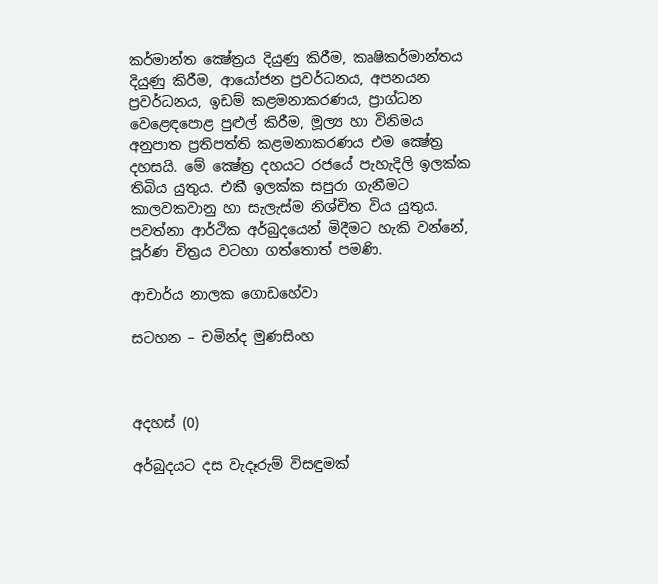කර්මාන්ත ක්‍ෂේත්‍රය දියුණු කිරීම, කෘෂිකර්මාන්තය දියුණු කිරීම, ආයෝජන ප්‍රවර්ධනය, අපනයන ප්‍රවර්ධනය, ඉඩම් කළමනාකරණය, ප්‍රාග්ධන වෙළෙඳපොළ පුළුල් කිරීම, මූල්‍ය හා විනිමය අනුපාත ප්‍රතිපත්ති කළමනාකරණය එම ක්‍ෂේත්‍ර දහසයි. මේ ක්‍ෂේත්‍ර දහයට රජයේ පැහැදිලි ඉලක්ක තිබිය යුතුය. එකී ඉලක්ක සපුරා ගැනීමට කාලවකවානු හා සැලැස්ම නිශ්චිත විය යුතුය. පවත්නා ආර්ථික අර්බුදයෙන් මිදීමට හැකි වන්නේ, පූර්ණ චිත්‍රය වටහා ගත්තොත් පමණි.

ආචාර්ය නාලක ගොඩහේවා

සටහන – චමින්ද මුණසිංහ



අදහස් (0)

අර්බුදයට දස වැදෑරුම් විසඳුමක්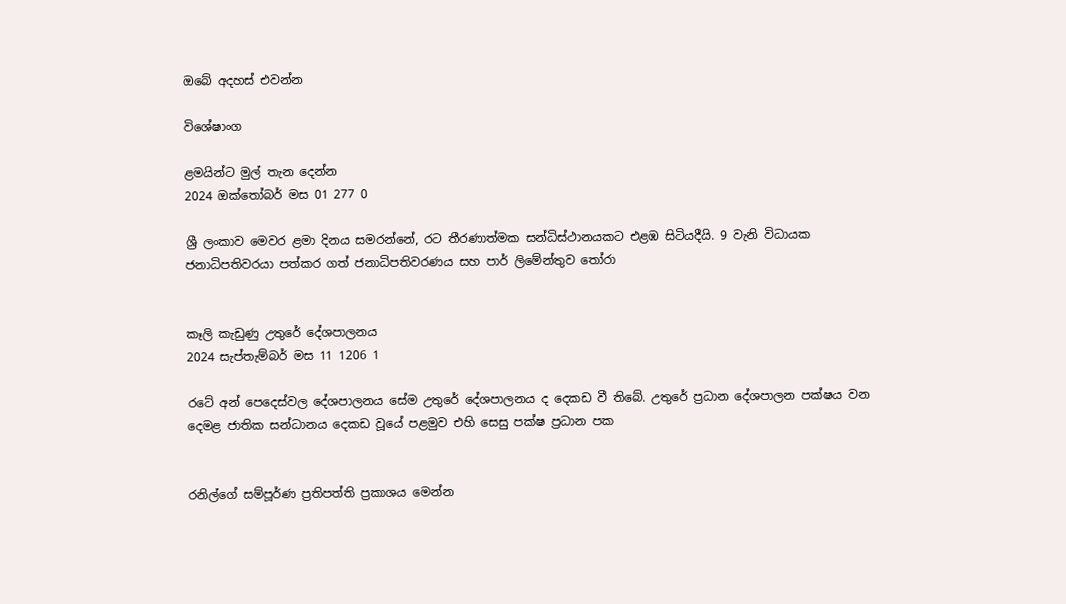ඔබේ අදහස් එවන්න

විශේෂාංග

ළමයින්ට මුල් තැන දෙන්න
2024 ඔක්තෝබර් මස 01 277 0

ශ්‍රී ලංකාව මෙවර ළමා දිනය සමරන්නේ, රට තීරණාත්මක සන්ධිස්ථානයකට එළඹ සිටියදීයි. 9 වැනි විධායක ජනාධිපතිවරයා පත්කර ගත් ජනාධිපතිවරණය සහ පාර් ලිමේන්තුව තෝරා


කෑලි කැඩුණු උතුරේ දේශපාලනය
2024 සැප්තැම්බර් මස 11 1206 1

රටේ අන් පෙදෙස්වල දේශපාලනය සේම උතුරේ දේශපාලනය ද දෙකඩ වී තිබේ. උතුරේ ප්‍රධාන දේශපාලන පක්ෂය වන දෙමළ ජාතික සන්ධානය දෙකඩ වූයේ පළමුව එහි සෙසු පක්ෂ ප්‍රධාන පක


රනිල්ගේ සම්පූර්ණ ප්‍රතිපත්ති ප්‍රකාශය මෙන්න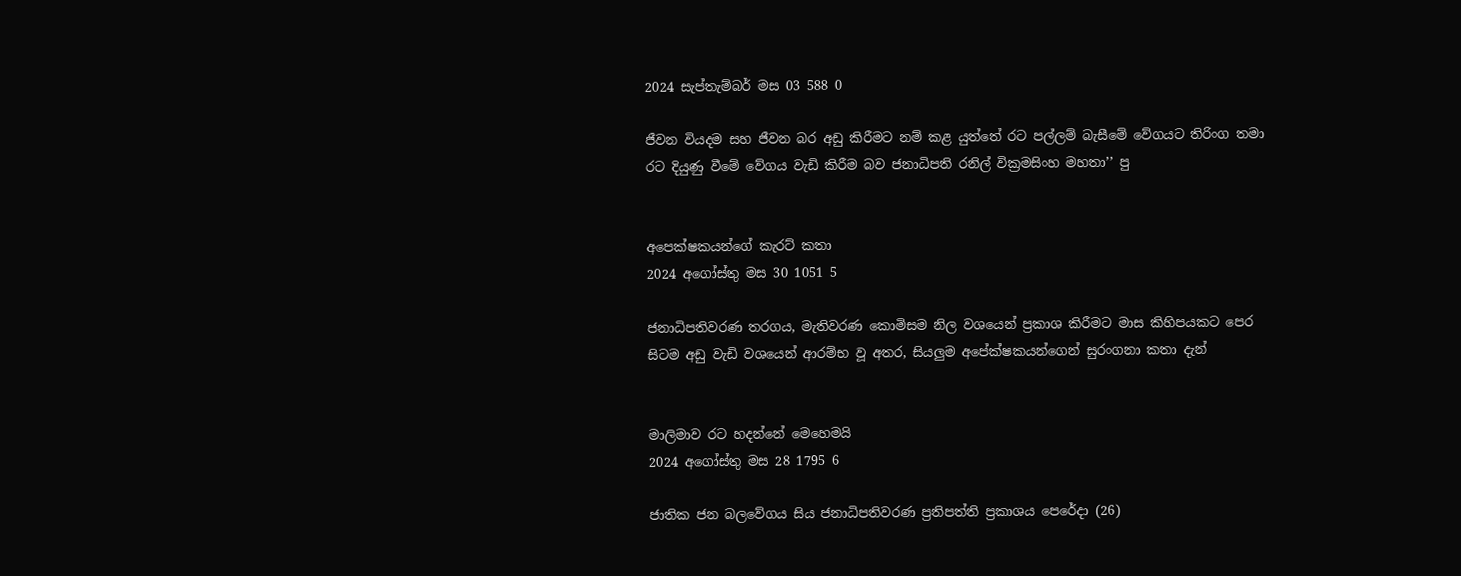2024 සැප්තැම්බර් මස 03 588 0

ජීවන වියදම සහ ජීවන බර අඩු කිරීමට නම් කළ යුත්තේ රට පල්ලම් බැසීමේ වේගයට තිරිංග තමා රට දියුණු වීමේ වේගය වැඩි කිරීම බව ජනාධිපති රනිල් වික්‍රමසිංහ මහතා’’ පු


අපෙක්ෂකයන්ගේ කැරට් කතා
2024 අගෝස්තු මස 30 1051 5

ජනාධිපතිවරණ තරගය, මැතිවරණ කොමිසම නිල වශයෙන් ප්‍රකාශ කිරීමට මාස කිහිපයකට පෙර සිටම අඩු වැඩි වශයෙන් ආරම්භ වූ අතර, සියලුම අපේක්ෂකයන්ගෙන් සුරංගනා කතා දැන්


මාලිමාව රට හදන්නේ මෙහෙමයි
2024 අගෝස්තු මස 28 1795 6

ජාතික ජන බලවේගය සිය ජනාධිපතිවරණ ප්‍රතිපත්ති ප්‍රකාශය පෙරේදා (26)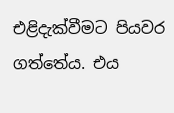එළිදැක්වීමට පියවර ගත්තේය. එය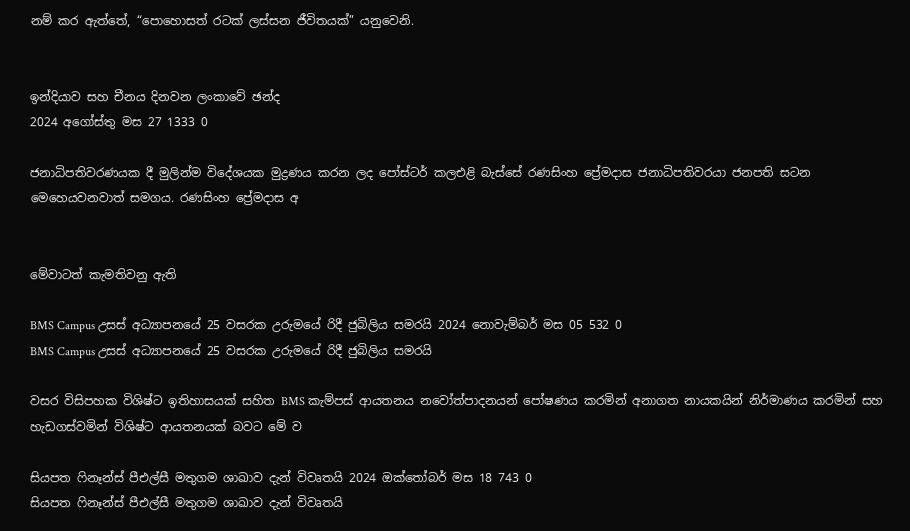නම් කර ඇත්තේ, “පොහොසත් රටක් ලස්සන ජීවිතයක්” යනුවෙනි.


ඉන්දියාව සහ චීනය දිනවන ලංකාවේ ඡන්ද
2024 අගෝස්තු මස 27 1333 0

ජනාධිපතිවරණයක දී මුලින්ම විදේශයක මුද්‍රණය කරන ලද පෝස්ටර් කලඑළි බැස්සේ රණසිංහ ප්‍රේමදාස ජනාධිපතිවරයා ජනපති සටන මෙහෙයවනවාත් සමගය. රණසිංහ ප්‍රේමදාස අ


මේවාටත් කැමතිවනු ඇති

BMS Campus උසස් අධ්‍යාපනයේ 25 වසරක උරුමයේ රිදී ජුබිලිය සමරයි 2024 නොවැම්බර් මස 05 532 0
BMS Campus උසස් අධ්‍යාපනයේ 25 වසරක උරුමයේ රිදී ජුබිලිය සමරයි

වසර විසිපහක විශිෂ්ට ඉතිහාසයක් සහිත BMS කැම්පස් ආයතනය නවෝත්පාදනයන් පෝෂණය කරමින් අනාගත නායකයින් නිර්මාණය කරමින් සහ හැඩගස්වමින් විශිෂ්ට ආයතනයක් බවට මේ ව

සියපත ෆිනෑන්ස් පීඑල්සී මතුගම ශාඛාව දැන් විවෘතයි 2024 ඔක්තෝබර් මස 18 743 0
සියපත ෆිනෑන්ස් පීඑල්සී මතුගම ශාඛාව දැන් විවෘතයි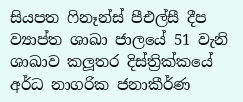සියපත ෆිනෑන්ස් පීඑල්සී දීප ව්‍යාප්ත ශාඛා ජාලයේ 51 වැනි ශාඛාව කලූතර දිස්ත්‍රික්කයේ අර්ධ නාගරික ජනාකීර්ණ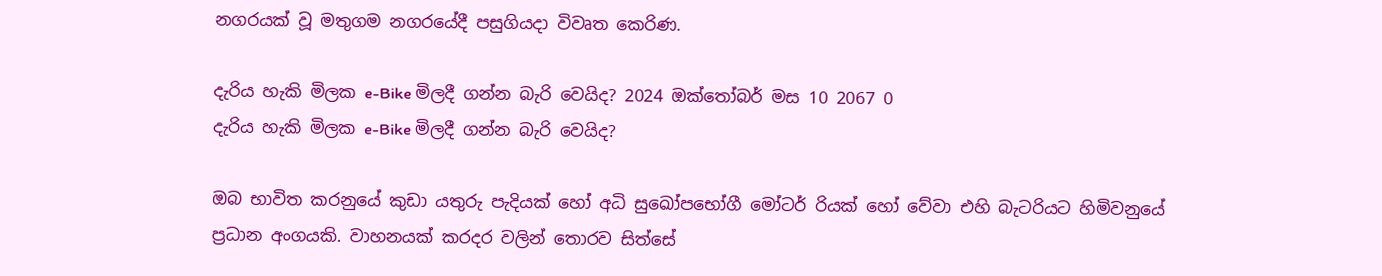නගරයක් වූ මතුගම නගරයේදී පසුගියදා විවෘත කෙරිණ.

දැරිය හැකි මිලක e-Bike මිලදී ගන්න බැරි වෙයිද? 2024 ඔක්තෝබර් මස 10 2067 0
දැරිය හැකි මිලක e-Bike මිලදී ගන්න බැරි වෙයිද?

ඔබ භාවිත කරනුයේ කුඩා යතුරු පැදියක් හෝ අධි සුඛෝපභෝගී මෝටර් රියක් හෝ වේවා එහි බැටරියට හිමිවනුයේ ප්‍රධාන අංගයකි. වාහනයක් කරදර වලින් තොරව සිත්සේ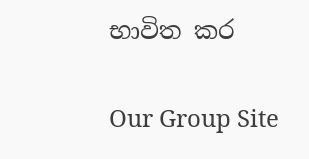භාවිත කර

Our Group Site